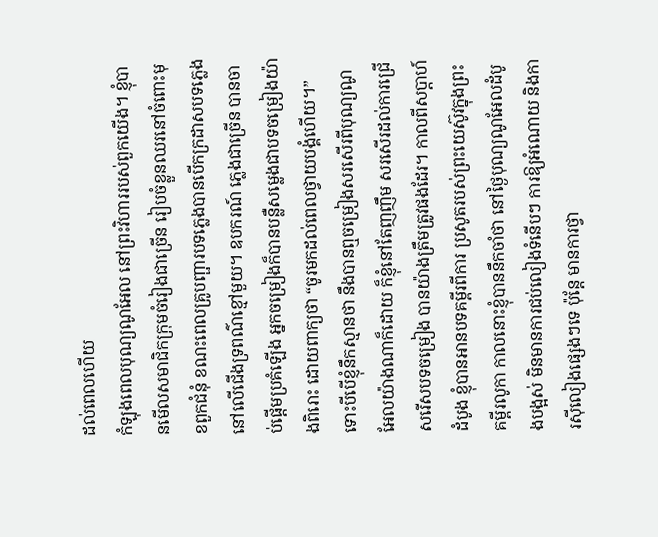ដល់ពេលហើយ
កំឡុងពេលបុណ្យណូអែល នៅព្រះវិហាររបស់ពួកយើង។ ខ្ញុំបានមើលសមាជិកក្រុមចំរៀងជាច្រើន រៀបចំខ្លួនឈរនៅចំពោះមុខពួកជំនុំ ខណះពេលគ្រូបញ្ផារបទភ្លេងបានបើកក្រដាសបទភ្លេងនៅលើជើងទ្រពណ៌ខ្មៅមួយ។ ឧបករណ៍ ភ្លេងជាច្រើន បានចាប់ផ្តើមប្រគំឡើង អ្នកចម្រៀងក៏បានបន្លឺសម្លេងជាបទចម្រៀងយ៉ាងពិរោះ ដោយពាក្យថា “ចូរមកដល់ពេលថ្វាយបង្គំហើយ។” ទោះបីបើខ្ញុំនឹកស្មានថា នឹងបានឮចម្រៀងសរសើរពីបុណ្យណូអែលយ៉ាងណាក៏ដោយ ក៏ខ្ញុំនៅតែញញឹម សរសើរដល់ការជ្រើសរើសបទចម្រៀង បានយ៉ាងត្រឹមត្រូវផងដែរ។ កាលពីសប្តាហ៍ដំបូង ខ្ញុំបានអានបទគម្ពីរពីការ ប្រសូតរបស់ព្រះយេស៊ូវក្នុងព្រះគម្ពីរលូកា កាលនោះខ្ញុំបាននឹកចាំថា នៅថ្ងៃបុណ្យណូអែលដំបូងបង្អស់ មិនមានការជប់លៀងទំនើបៗ ការឱ្យអំណោយ និងការស៊ីលៀងផ្សេងៗទេ ប៉ុន្តែ មានការថ្វា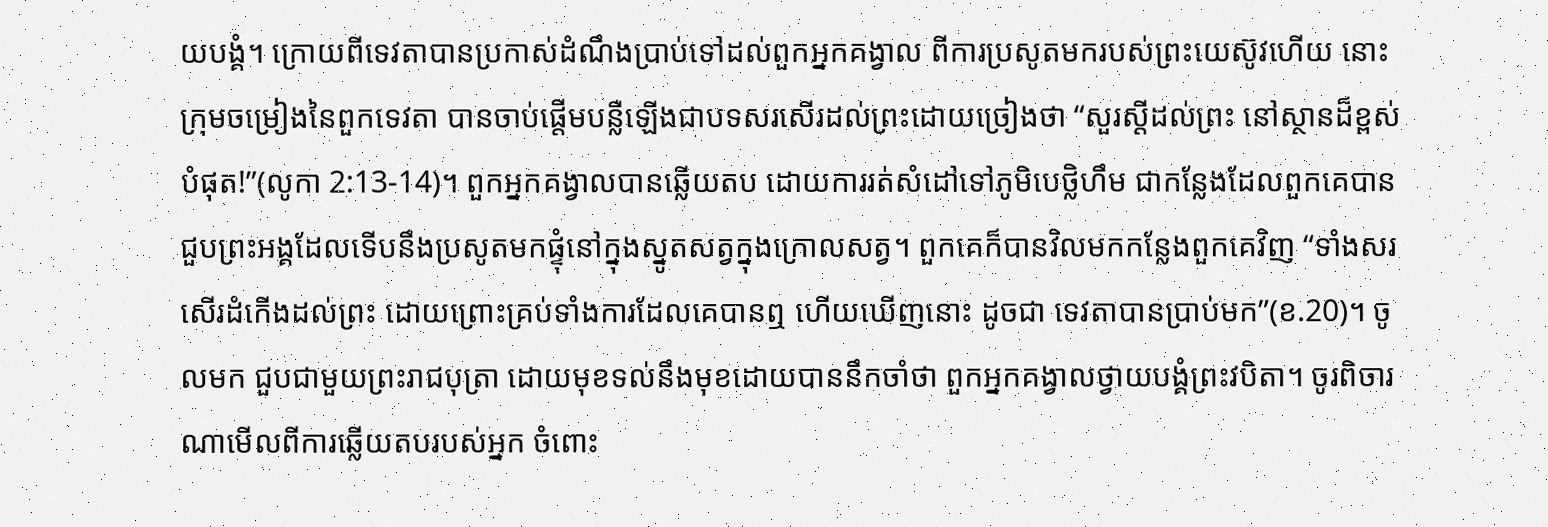យបង្គំ។ ក្រោយពីទេវតាបានប្រកាស់ដំណឹងប្រាប់ទៅដល់ពួកអ្នកគង្វាល ពីការប្រសូតមករបស់ព្រះយេស៊ូវហើយ នោះក្រុមចម្រៀងនៃពួកទេវតា បានចាប់ផ្តើមបន្លឺឡើងជាបទសរសើរដល់ព្រះដោយច្រៀងថា “សួរស្តីដល់ព្រះ នៅស្ថានដ៏ខ្ពស់បំផុត!”(លូកា 2:13-14)។ ពួកអ្នកគង្វាលបានឆ្លើយតប ដោយការរត់សំដៅទៅភូមិបេថ្លិហឹម ជាកន្លែងដែលពួកគេបានជួបព្រះអង្គដែលទើបនឹងប្រសូតមកផ្ទុំនៅក្នុងស្នូតសត្វក្នុងក្រោលសត្វ។ ពួកគេក៏បានវិលមកកន្លែងពួកគេវិញ “ទាំងសរសើរដំកើងដល់ព្រះ ដោយព្រោះគ្រប់ទាំងការដែលគេបានឮ ហើយឃើញនោះ ដូចជា ទេវតាបានប្រាប់មក”(ខ.20)។ ចូលមក ជួបជាមួយព្រះរាជបុត្រា ដោយមុខទល់នឹងមុខដោយបាននឹកចាំថា ពួកអ្នកគង្វាលថ្វាយបង្គំព្រះវបិតា។ ចូរពិចារណាមើលពីការឆ្លើយតបរបស់អ្នក ចំពោះ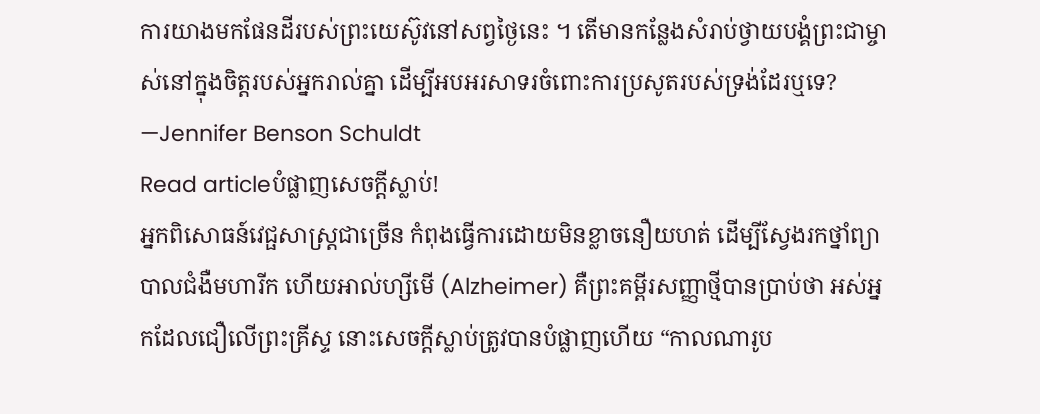ការយាងមកផែនដីរបស់ព្រះយេស៊ូវនៅសព្វថ្ងៃនេះ ។ តើមានកន្លែងសំរាប់ថ្វាយបង្គំព្រះជាម្ចាស់នៅក្នុងចិត្តរបស់អ្នករាល់គ្នា ដើម្បីអបអរសាទរចំពោះការប្រសូតរបស់ទ្រង់ដែរឬទេ? —Jennifer Benson Schuldt
Read articleបំផ្លាញសេចក្តីស្លាប់!
អ្នកពិសោធន៍វេជ្ផសាស្ត្រជាច្រើន កំពុងធ្វើការដោយមិនខ្លាចនឿយហត់ ដើម្បីស្វែងរកថ្នាំព្យាបាលជំងឺមហារីក ហើយអាល់ហ្សីមើ (Alzheimer) គឺព្រះគម្ពីរសញ្ញាថ្មីបានប្រាប់ថា អស់អ្នកដែលជឿលើព្រះគ្រីស្ទ នោះសេចក្តីស្លាប់ត្រូវបានបំផ្លាញហើយ “កាលណារូប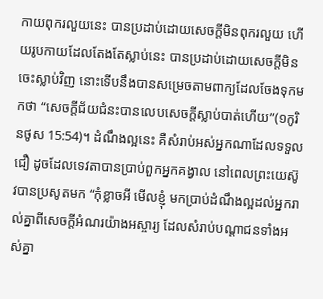កាយពុករលួយនេះ បានប្រដាប់ដោយសេចក្តីមិនពុករលួយ ហើយរូបកាយដែលតែងតែស្លាប់នេះ បានប្រដាប់ដោយសេចក្តីមិនចេះស្លាប់វិញ នោះទើបនឹងបានសម្រេចតាមពាក្យដែលចែងទុកមកថា “សេចក្តីជ័យជំនះបានលេបសេចក្តីស្លាប់បាត់ហើយ”(១កូរិនថូស 15:54)។ ដំណឹងល្អនេះ គឺសំរាប់អស់អ្នកណាដែលទទួលជឿ ដូចដែលទេវតាបានប្រាប់ពួកអ្នកគង្វាល នៅពេលព្រះយេស៊ូវបានប្រសូតមក “កុំខ្លាចអី មើលខ្ញុំ មកប្រាប់ដំណឹងល្អដល់អ្នករាល់គ្នាពីសេចក្តីអំណរយ៉ាងអស្ចារ្យ ដែលសំរាប់បណ្តាជនទាំងអស់គ្នា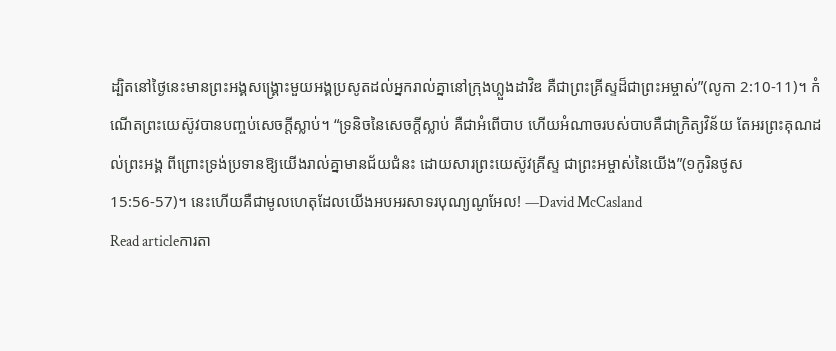ដ្បិតនៅថ្ងៃនេះមានព្រះអង្គសង្គ្រោះមួយអង្គប្រសូតដល់អ្នករាល់គ្នានៅក្រុងហ្លួងដាវិឌ គឺជាព្រះគ្រីស្ទដ៏ជាព្រះអម្ចាស់”(លូកា 2:10-11)។ កំណើតព្រះយេស៊ូវបានបញ្ចប់សេចក្តីស្លាប់។ “ទ្រនិចនៃសេចក្តីស្លាប់ គឺជាអំពើបាប ហើយអំណាចរបស់បាបគឺជាក្រិត្យវិន័យ តែអរព្រះគុណដល់ព្រះអង្គ ពីព្រោះទ្រង់ប្រទានឱ្យយើងរាល់គ្នាមានជ័យជំនះ ដោយសារព្រះយេស៊ូវគ្រីស្ទ ជាព្រះអម្ចាស់នៃយើង”(១កូរិនថូស 15:56-57)។ នេះហើយគឺជាមូលហេតុដែលយើងអបអរសាទរបុណ្យណូអែល! —David McCasland
Read articleការតា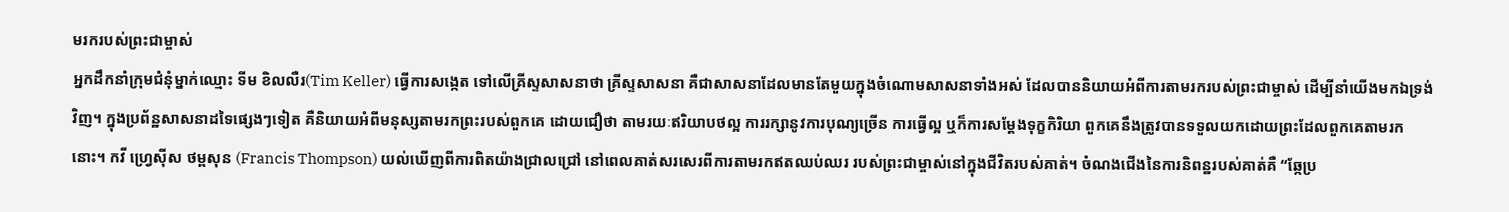មរករបស់ព្រះជាម្ចាស់
អ្នកដឹកនាំក្រុមជំនុំម្នាក់ឈ្មោះ ទីម ខិលលឺរ(Tim Keller) ធ្វើការសង្កេត ទៅលើគ្រីស្ទសាសនាថា គ្រីស្ទសាសនា គឺជាសាសនាដែលមានតែមួយក្នុងចំណោមសាសនាទាំងអស់ ដែលបាននិយាយអំពីការតាមរករបស់ព្រះជាម្ចាស់ ដើម្បីនាំយើងមកឯទ្រង់វិញ។ ក្នុងប្រព័ន្ឋសាសនាដទៃផ្សេងៗទៀត គឺនិយាយអំពីមនុស្សតាមរកព្រះរបស់ពួកគេ ដោយជឿថា តាមរយៈឥរិយាបថល្អ ការរក្សានូវការបុណ្យច្រើន ការធ្វើល្អ ឬក៏ការសម្តែងទុក្ខកិរិយា ពួកគេនឹងត្រូវបានទទួលយកដោយព្រះដែលពួកគេតាមរកនោះ។ កវី ហ្វ្រេស៊ីស ថម្ពសុន (Francis Thompson) យល់ឃើញពីការពិតយ៉ាងជ្រាលជ្រៅ នៅពេលគាត់សរសេរពីការតាមរកឥតឈប់ឈរ របស់ព្រះជាម្ចាស់នៅក្នុងជីវិតរបស់គាត់។ ចំណងជើងនៃការនិពន្ឋរបស់គាត់គឺ “ឆ្កែប្រ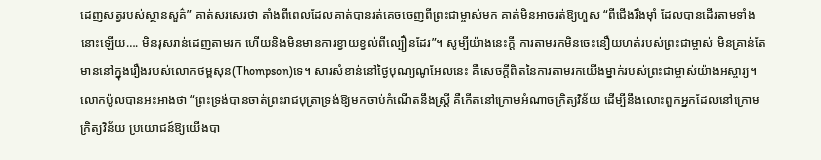ដេញសត្វរបស់ស្ថានសួគ៌” គាត់សរសេរថា តាំងពីពេលដែលគាត់បានរត់គេចចេញពីព្រះជាម្ចាស់មក គាត់មិនអាចរត់ឱ្យហួស “ពីជើងរឹងម៉ាំ ដែលបានដើរតាមទាំងនោះឡើយ…. មិនរុសរាន់ដេញតាមរក ហើយនិងមិនមានការខ្វាយខ្វល់ពីល្បឿនដែរ”។ សូម្បីយ៉ាងនេះក្តី ការតាមរកមិនចេះនឿយហត់របស់ព្រះជាម្ចាស់ មិនគ្រាន់តែមាននៅក្នុងរឿងរបស់លោកថម្ពសុន(Thompson)ទេ។ សារសំខាន់នៅថ្ងៃបុណ្យណូអែលនេះ គឺសេចក្តីពិតនៃការតាមរកយើងម្នាក់របស់ព្រះជាម្ចាស់យ៉ាងអស្ចារ្យ។ លោកប៉ូលបានអះអាងថា “ព្រះទ្រង់បានចាត់ព្រះរាជបុត្រាទ្រង់ឱ្យមកចាប់កំណើតនឹងស្ត្រី គឺកើតនៅក្រោមអំណាចក្រិត្យវិន័យ ដើម្បីនឹងលោះពួកអ្នកដែលនៅក្រោមក្រិត្យវិន័យ ប្រយោជន៍ឱ្យយើងបា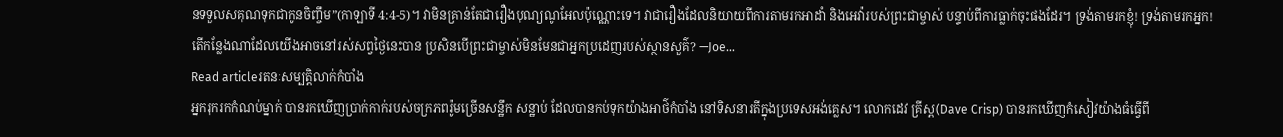នទទួលសគុណទុកជាកូនចិញ្ចឹម”(កាឡាទី 4:4-5)។ វាមិនគ្រាន់តែជារឿងបុណ្យណូអែលប៉ុណ្ណោះទេ។ វាជារឿងដែលនិយាយពីការតាមរកអាដាំ និងអេវ៉ារបស់ព្រះជាម្ចាស់ បន្ទាប់ពីការធ្លាក់ចុះផងដែរ។ ទ្រង់តាមរកខ្ញុំ! ទ្រង់តាមរកអ្នក! តើកន្លែងណាដែលយើងអាចនៅរស់សព្វថ្ងៃនេះបាន ប្រសិនបើព្រះជាម្ចាស់មិនមែនជាអ្នកប្រដេញរបស់ស្ថានសួគ៌? —Joe…
Read articleរតនៈសម្បត្តិលាក់កំបាំង
អ្នករុករកកំណប់ម្នាក់ បានរកឃើញប្រាក់កាក់របស់ចក្រភពរ៉ូមច្រើនសន្ឋឹក សន្ឋាប់ ដែលបានកប់ទុកយ៉ាងអាថ៌កំបាំង នៅទិសនារតីក្នុងប្រទេសអង់គ្លេស។ លោកដេវ គ្រីស្ព(Dave Crisp) បានរកឃើញកំសៀវយ៉ាងធំធ្វើពី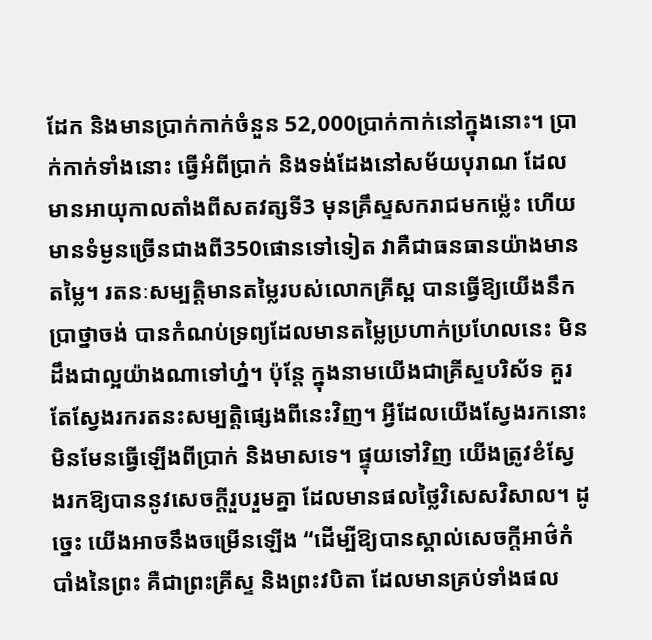ដែក និងមានប្រាក់កាក់ចំនួន 52,000ប្រាក់កាក់នៅក្នុងនោះ។ ប្រាក់កាក់ទាំងនោះ ធ្វើអំពីប្រាក់ និងទង់ដែងនៅសម័យបុរាណ ដែលមានអាយុកាលតាំងពីសតវត្សទី3 មុនគ្រឹស្ទសករាជមកម៉្លេះ ហើយមានទំម្ងនច្រើនជាងពី350ផោនទៅទៀត វាគឺជាធនធានយ៉ាងមានតម្លៃ។ រតនៈសម្បត្តិមានតម្លៃរបស់លោកគ្រីស្ព បានធ្វើឱ្យយើងនឹកប្រាថ្នាចង់ បានកំណប់ទ្រព្យដែលមានតម្លៃប្រហាក់ប្រហែលនេះ មិនដឹងជាល្អយ៉ាងណាទៅហ្ន៎។ ប៉ុន្តែ ក្នុងនាមយើងជាគ្រីស្ទបរិស័ទ គួរតែស្វែងរករតនះសម្បត្តិផ្សេងពីនេះវិញ។ អ្វីដែលយើងស្វែងរកនោះ មិនមែនធ្វើឡើងពីប្រាក់ និងមាសទេ។ ផ្ទុយទៅវិញ យើងត្រូវខំស្វែងរកឱ្យបាននូវសេចក្តីរួបរួមគ្នា ដែលមានផលថ្លៃវិសេសវិសាល។ ដូច្នេះ យើងអាចនឹងចម្រើនឡើង “ដើម្បីឱ្យបានស្គាល់សេចក្តីអាថ៌កំបាំងនៃព្រះ គឺជាព្រះគ្រីស្ទ និងព្រះវបិតា ដែលមានគ្រប់ទាំងផល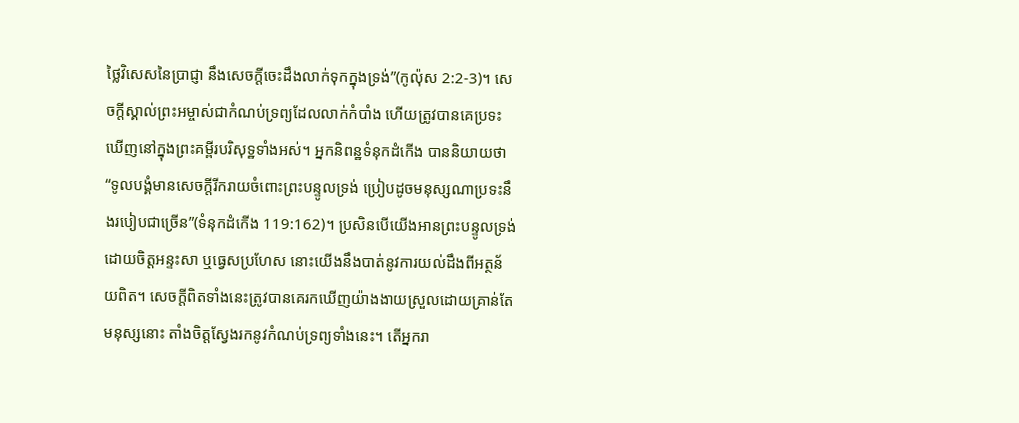ថ្លៃវិសេសនៃប្រាជ្ញា នឹងសេចក្តីចេះដឹងលាក់ទុកក្នុងទ្រង់”(កូល៉ុស 2:2-3)។ សេចក្តីស្គាល់ព្រះអម្ចាស់ជាកំណប់ទ្រព្យដែលលាក់កំបាំង ហើយត្រូវបានគេប្រទះឃើញនៅក្នុងព្រះគម្ពីរបរិសុទ្ឋទាំងអស់។ អ្នកនិពន្ឋទំនុកដំកើង បាននិយាយថា “ទូលបង្គំមានសេចក្តីរីករាយចំពោះព្រះបន្ទូលទ្រង់ ប្រៀបដូចមនុស្សណាប្រទះនឹងរបៀបជាច្រើន”(ទំនុកដំកើង 119:162)។ ប្រសិនបើយើងអានព្រះបន្ទូលទ្រង់ដោយចិត្តអន្ទះសា ឬធ្វេសប្រហែស នោះយើងនឹងបាត់នូវការយល់ដឹងពីអត្ថន័យពិត។ សេចក្តីពិតទាំងនេះត្រូវបានគេរកឃើញយ៉ាងងាយស្រួលដោយគ្រាន់តែមនុស្សនោះ តាំងចិត្តស្វែងរកនូវកំណប់ទ្រព្យទាំងនេះ។ តើអ្នករា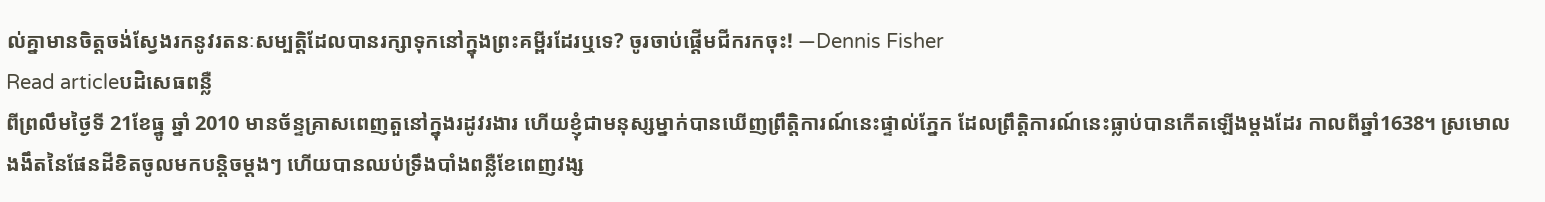ល់គ្នាមានចិត្តចង់ស្វែងរកនូវរតនៈសម្បត្តិដែលបានរក្សាទុកនៅក្នុងព្រះគម្ពីរដែរឬទេ? ចូរចាប់ផ្តើមជីករកចុះ! —Dennis Fisher
Read articleបដិសេធពន្លឺ
ពីព្រលឹមថ្ងៃទី 21ខែធ្នូ ឆ្នាំ 2010 មានច័ន្ទគ្រាសពេញតួនៅក្នុងរដូវរងារ ហើយខ្ញុំជាមនុស្សម្នាក់បានឃើញព្រឹត្តិការណ៍នេះផ្ទាល់ភ្នែក ដែលព្រឹត្តិការណ៍នេះធ្លាប់បានកើតឡើងម្តងដែរ កាលពីឆ្នាំ1638។ ស្រមោលងងឹតនៃផែនដីខិតចូលមកបន្តិចម្តងៗ ហើយបានឈប់ទ្រឹងបាំងពន្លឺខែពេញវង្ស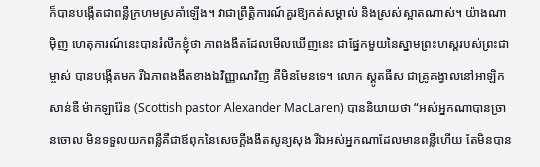ក៏បានបង្កើតជាពន្លឺក្រហមស្រគាំឡើង។ វាជាព្រឹត្តិការណ៍គួរឱ្យកត់សម្គាល់ និងស្រស់ស្អាតណាស់។ យ៉ាងណាម៉ិញ ហេតុការណ៍នេះបានរំលឹកខ្ញុំថា ភាពងងឹតដែលមើលឃើញនេះ ជាផ្នែកមួយនៃស្នាមព្រះហស្តរបស់ព្រះជាម្ចាស់ បានបង្កើតមក រីឯភាពងងឹតខាងឯវិញ្ញាណវិញ គឺមិនមែនទេ។ លោក ស្គូតធីស ជាគ្រូគង្វាលនៅអាឡិកសាន់ឌឺ ម៉ាកឡារ៉ែន (Scottish pastor Alexander MacLaren) បាននិយាយថា “អស់អ្នកណាបានច្រានចោល មិនទទួលយកពន្លឺគឺជាឪពុកនៃសេចក្តីងងឹតសូន្យសុង រីឯអស់អ្នកណាដែលមានពន្លឺហើយ តែមិនបាន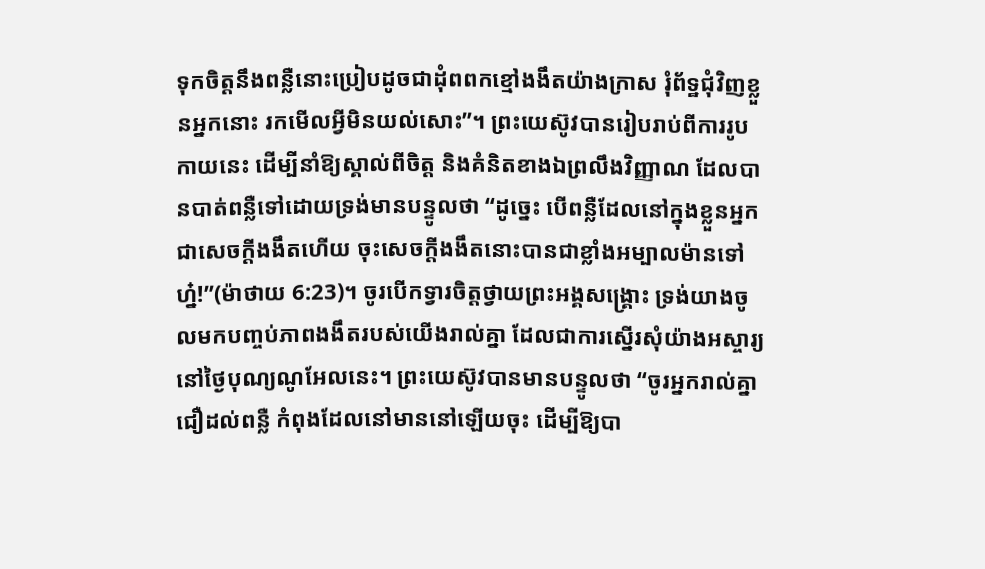ទុកចិត្តនឹងពន្លឺនោះប្រៀបដូចជាដុំពពកខ្មៅងងឹតយ៉ាងក្រាស រុំព័ទ្ឋជុំវិញខ្លួនអ្នកនោះ រកមើលអ្វីមិនយល់សោះ”។ ព្រះយេស៊ូវបានរៀបរាប់ពីការរូបកាយនេះ ដើម្បីនាំឱ្យស្គាល់ពីចិត្ត និងគំនិតខាងឯព្រលឹងវិញ្ញាណ ដែលបានបាត់ពន្លឺទៅដោយទ្រង់មានបន្ទូលថា “ដូច្នេះ បើពន្លឺដែលនៅក្នុងខ្លួនអ្នកជាសេចក្តីងងឹតហើយ ចុះសេចក្តីងងឹតនោះបានជាខ្លាំងអម្បាលម៉ានទៅហ្ន៎!”(ម៉ាថាយ 6:23)។ ចូរបើកទ្វារចិត្តថ្វាយព្រះអង្គសង្គ្រោះ ទ្រង់យាងចូលមកបញ្ចប់ភាពងងឹតរបស់យើងរាល់គ្នា ដែលជាការស្នើរសុំយ៉ាងអស្ចារ្យនៅថ្ងៃបុណ្យណូអែលនេះ។ ព្រះយេស៊ូវបានមានបន្ទូលថា “ចូរអ្នករាល់គ្នាជឿដល់ពន្លឺ កំពុងដែលនៅមាននៅឡើយចុះ ដើម្បីឱ្យបា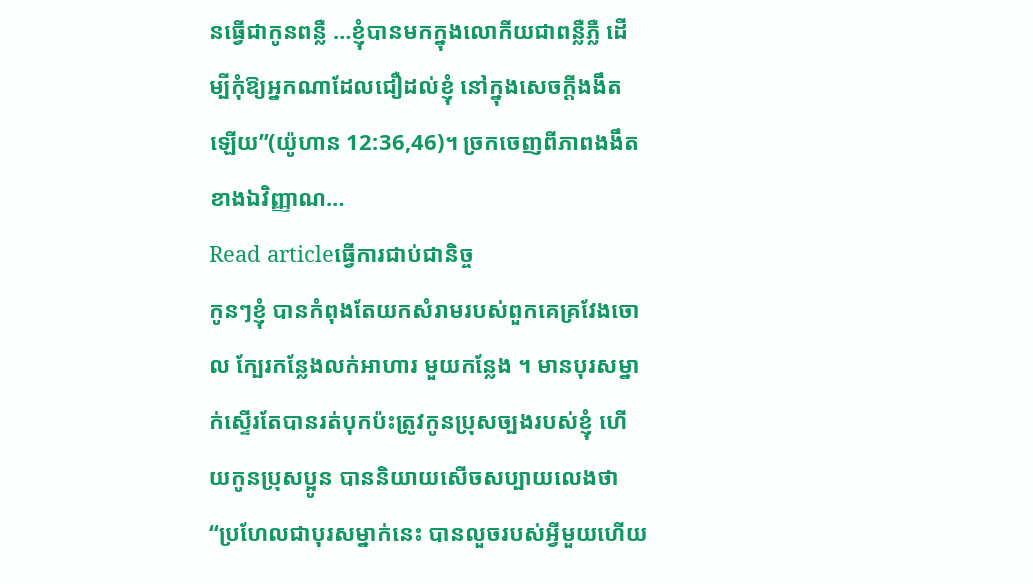នធ្វើជាកូនពន្លឺ …ខ្ញុំបានមកក្នុងលោកីយជាពន្លឺភ្លឺ ដើម្បីកុំឱ្យអ្នកណាដែលជឿដល់ខ្ញុំ នៅក្នុងសេចក្តីងងឹតឡើយ”(យ៉ូហាន 12:36,46)។ ច្រកចេញពីភាពងងឹតខាងឯវិញ្ញាណ…
Read articleធ្វើការជាប់ជានិច្ច
កូនៗខ្ញុំ បានកំពុងតែយកសំរាមរបស់ពួកគេគ្រវែងចោល ក្បែរកន្លែងលក់អាហារ មួយកន្លែង ។ មានបុរសម្នាក់ស្ទើរតែបានរត់បុកប៉ះត្រូវកូនប្រុសច្បងរបស់ខ្ញុំ ហើយកូនប្រុសប្អូន បាននិយាយសើចសប្បាយលេងថា “ប្រហែលជាបុរសម្នាក់នេះ បានលួចរបស់អ្វីមួយហើយ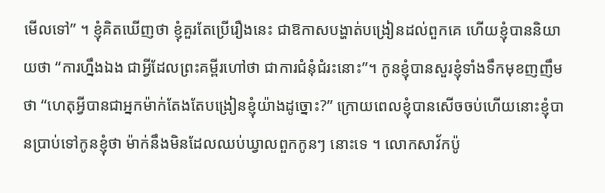មើលទៅ” ។ ខ្ញុំគិតឃើញថា ខ្ញុំគួរតែប្រើរឿងនេះ ជាឱកាសបង្ហាត់បង្រៀនដល់ពួកគេ ហើយខ្ញុំបាននិយាយថា “ការហ្នឹងឯង ជាអ្វីដែលព្រះគម្ពីរហៅថា ជាការជំនុំជំរះនោះ”។ កូនខ្ញុំបានសួរខ្ញុំទាំងទឹកមុខញញឹមថា “ហេតុអ្វីបានជាអ្នកម៉ាក់តែងតែបង្រៀនខ្ញុំយ៉ាងដូច្នោះ?” ក្រោយពេលខ្ញុំបានសើចចប់ហើយនោះខ្ញុំបានប្រាប់ទៅកូនខ្ញុំថា ម៉ាក់នឹងមិនដែលឈប់ឃ្វាលពួកកូនៗ នោះទេ ។ លោកសាវ័កប៉ូ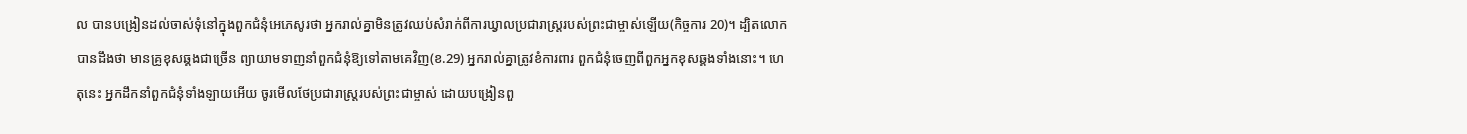ល បានបង្រៀនដល់ចាស់ទុំនៅក្នុងពួកជំនុំអេភេសូរថា អ្នករាល់គ្នាមិនត្រូវឈប់សំរាក់ពីការឃ្វាលប្រជារាស្ត្ររបស់ព្រះជាម្ចាស់ឡើយ(កិច្ចការ 20)។ ដ្បិតលោកបានដឹងថា មានគ្រូខុសឆ្គងជាច្រើន ព្យាយាមទាញនាំពួកជំនុំឱ្យទៅតាមគេវិញ(ខ.29) អ្នករាល់គ្នាត្រូវខំការពារ ពួកជំនុំចេញពីពួកអ្នកខុសឆ្គងទាំងនោះ។ ហេតុនេះ អ្នកដឹកនាំពួកជំនុំទាំងឡាយអើយ ចូរមើលថែប្រជារាស្ត្ររបស់ព្រះជាម្ចាស់ ដោយបង្រៀនពួ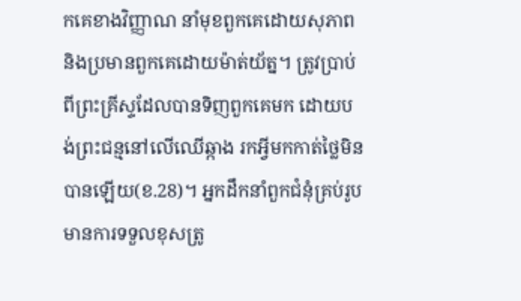កគេខាងវិញ្ញាណ នាំមុខពួកគេដោយសុភាព និងប្រមានពួកគេដោយម៉ាត់យ័ត្ន។ ត្រូវប្រាប់ពីព្រះគ្រីស្ទដែលបានទិញពួកគេមក ដោយបង់ព្រះជន្មនៅលើឈើឆ្កាង រកអ្វីមកកាត់ថ្លៃមិនបានឡើយ(ខ.28)។ អ្នកដឹកនាំពួកជំនុំគ្រប់រូប មានការទទួលខុសត្រូ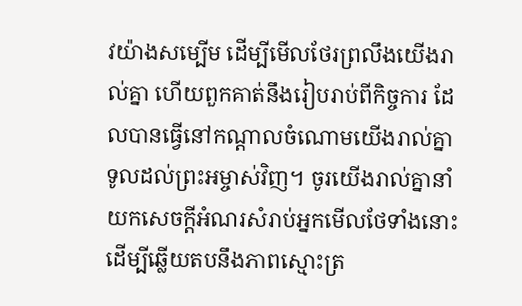វយ៉ាងសម្បើម ដើម្បីមើលថែរព្រលឹងយើងរាល់គ្នា ហើយពួកគាត់នឹងរៀបរាប់ពីកិច្ចការ ដែលបានធ្វើនៅកណ្តាលចំណោមយើងរាល់គ្នា ទូលដល់ព្រះអម្ចាស់វិញ។ ចូរយើងរាល់គ្នានាំយកសេចក្តីអំណរសំរាប់អ្នកមើលថែទាំងនោះ ដើម្បីឆ្លើយតបនឹងភាពស្មោះត្រ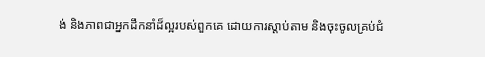ង់ និងភាពជាអ្នកដឹកនាំដ៏ល្អរបស់ពួកគេ ដោយការស្តាប់តាម និងចុះចូលគ្រប់ជំ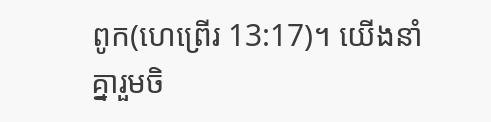ពូក(ហេព្រើរ 13:17)។ យើងនាំគ្នារួមចិ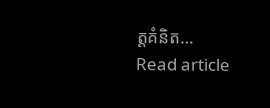ត្តគំនិត…
Read article